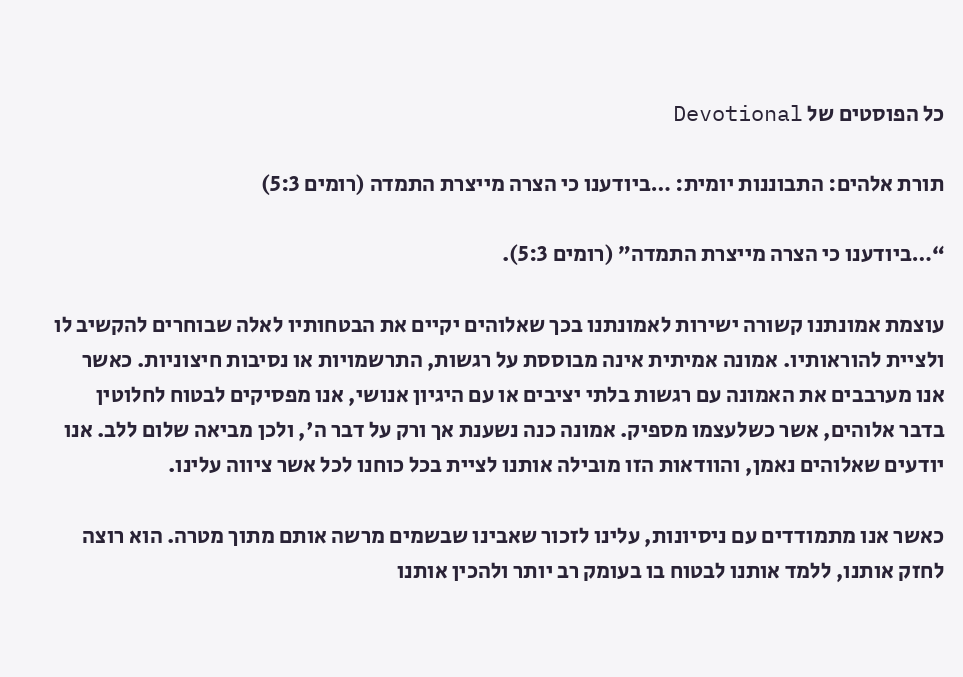כל הפוסטים של Devotional

תורת אלהים: התבוננות יומית: …ביודענו כי הצרה מייצרת התמדה (רומים 5:3)

“…ביודענו כי הצרה מייצרת התמדה” (רומים 5:3).

עוצמת אמונתנו קשורה ישירות לאמונתנו בכך שאלוהים יקיים את הבטחותיו לאלה שבוחרים להקשיב לו ולציית להוראותיו. אמונה אמיתית אינה מבוססת על רגשות, התרשמויות או נסיבות חיצוניות. כאשר אנו מערבבים את האמונה עם רגשות בלתי יציבים או עם היגיון אנושי, אנו מפסיקים לבטוח לחלוטין בדבר אלוהים, אשר כשלעצמו מספיק. אמונה כנה נשענת אך ורק על דבר ה', ולכן מביאה שלום ללב. אנו יודעים שאלוהים נאמן, והוודאות הזו מובילה אותנו לציית בכל כוחנו לכל אשר ציווה עלינו.

כאשר אנו מתמודדים עם ניסיונות, עלינו לזכור שאבינו שבשמים מרשה אותם מתוך מטרה. הוא רוצה לחזק אותנו, ללמד אותנו לבטוח בו בעומק רב יותר ולהכין אותנו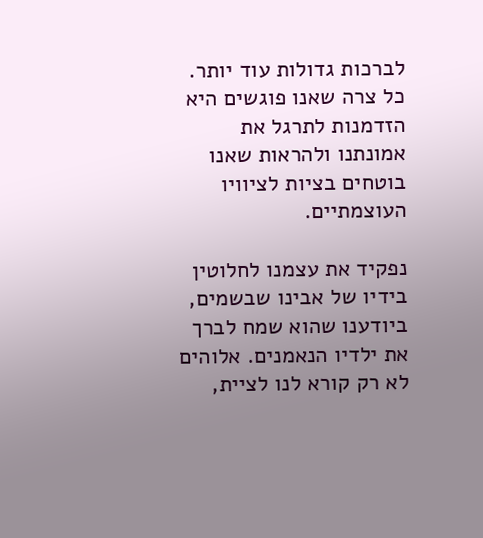לברכות גדולות עוד יותר. כל צרה שאנו פוגשים היא הזדמנות לתרגל את אמונתנו ולהראות שאנו בוטחים בציות לציוויו העוצמתיים.

נפקיד את עצמנו לחלוטין בידיו של אבינו שבשמים, ביודענו שהוא שמח לברך את ילדיו הנאמנים. אלוהים לא רק קורא לנו לציית,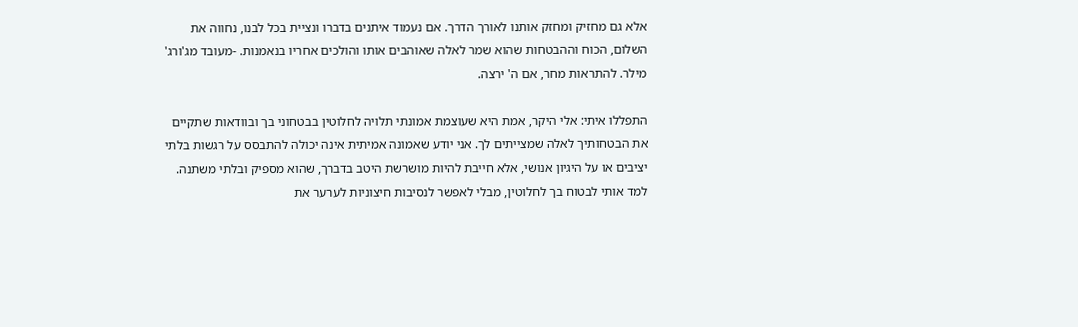אלא גם מחזיק ומחזק אותנו לאורך הדרך. אם נעמוד איתנים בדברו ונציית בכל לבנו, נחווה את השלום, הכוח וההבטחות שהוא שמר לאלה שאוהבים אותו והולכים אחריו בנאמנות. -מעובד מג'ורג' מילר. להתראות מחר, אם ה' ירצה.

התפללו איתי: אלי היקר, אמת היא שעוצמת אמונתי תלויה לחלוטין בבטחוני בך ובוודאות שתקיים את הבטחותיך לאלה שמצייתים לך. אני יודע שאמונה אמיתית אינה יכולה להתבסס על רגשות בלתי יציבים או על היגיון אנושי, אלא חייבת להיות מושרשת היטב בדברך, שהוא מספיק ובלתי משתנה. למד אותי לבטוח בך לחלוטין, מבלי לאפשר לנסיבות חיצוניות לערער את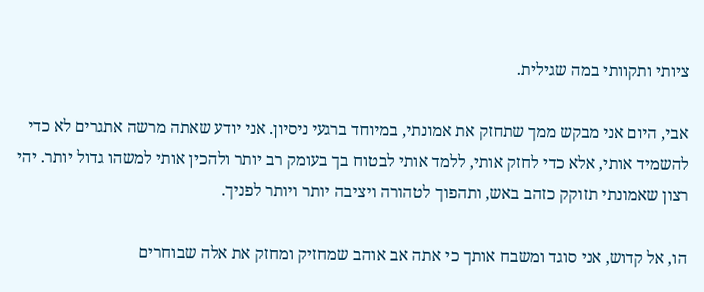ציותי ותקוותי במה שגילית.

אבי, היום אני מבקש ממך שתחזק את אמונתי, במיוחד ברגעי ניסיון. אני יודע שאתה מרשה אתגרים לא כדי להשמיד אותי, אלא כדי לחזק אותי, ללמד אותי לבטוח בך בעומק רב יותר ולהכין אותי למשהו גדול יותר. יהי רצון שאמונתי תזוקק כזהב באש, ותהפוך לטהורה ויציבה יותר ויותר לפניך.

הו, אל קדוש, אני סוגד ומשבח אותך כי אתה אב אוהב שמחזיק ומחזק את אלה שבוחרים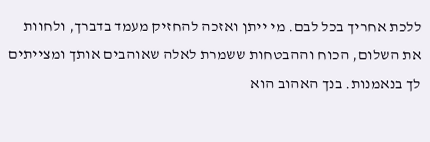ללכת אחריך בכל לבם. מי ייתן ואזכה להחזיק מעמד בדברך, ולחוות את השלום, הכוח וההבטחות ששמרת לאלה שאוהבים אותך ומצייתים לך בנאמנות. בנך האהוב הוא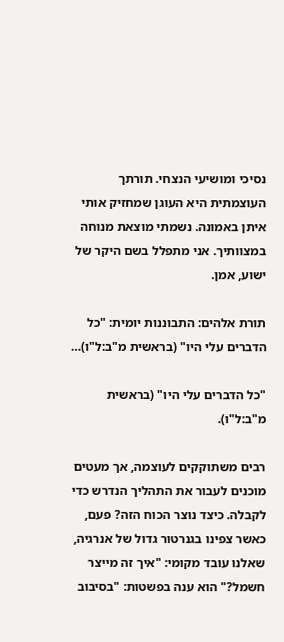נסיכי ומושיעי הנצחי. תורתך העוצמתית היא העוגן שמחזיק אותי איתן באמונה. נשמתי מוצאת מנוחה במצוותיך. אני מתפלל בשם היקר של ישוע, אמן.

תורת אלהים: התבוננות יומית: "כל הדברים עלי היו" (בראשית מ"ב:ל"ו)…

"כל הדברים עלי היו" (בראשית מ"ב:ל"ו).

רבים משתוקקים לעוצמה, אך מעטים מוכנים לעבור את התהליך הנדרש כדי לקבלה. כיצד נוצר הכוח הזה? פעם, כאשר צפינו בגנרטור גדול של אנרגיה, שאלנו עובד מקומי: "איך זה מייצר חשמל?" הוא ענה בפשטות: "בסיבוב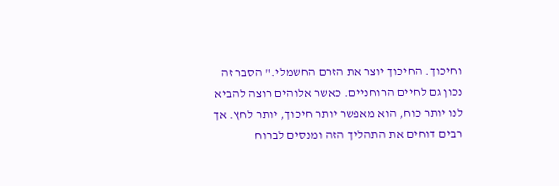וחיכוך. החיכוך יוצר את הזרם החשמלי." הסבר זה נכון גם לחיים הרוחניים. כאשר אלוהים רוצה להביא לנו יותר כוח, הוא מאפשר יותר חיכוך, יותר לחץ. אך רבים דוחים את התהליך הזה ומנסים לברוח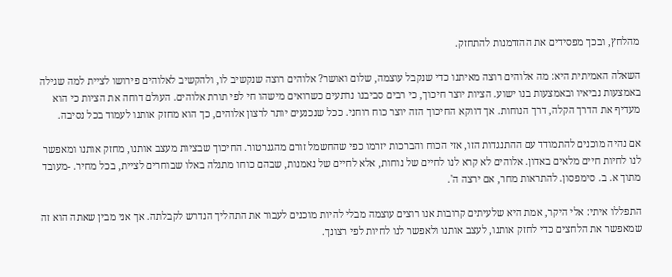מהלחץ, ובכך מפסידים את ההזדמנות להתחזק.

השאלה האמיתית היא: מה אלוהים רוצה מאיתנו כדי שנקבל עוצמה, שלום ואושר? אלוהים רוצה שנקשיב לו, ולהקשיב לאלוהים פירושו לציית למה שגילה באמצעות נביאיו ובאמצעות בנו ישוע. הציות יוצר חיכוך, כי רבים סביבנו נרתעים כשרואים מישהו חי לפי תורת אלוהים. העולם דוחה את הציות כי הוא מעדיף את הדרך הקלה, דרך הנוחות. אך דווקא החיכוך הזה יוצר כוח רוחני. ככל שנכנעים יותר לרצון אלוהים, כך הוא מחזק אותנו לעמוד בכל נסיבה.

אם נהיה מוכנים להתמודד עם ההתנגדות הזו, אזי הכוח והברכות יזרמו כפי שהחשמל זורם מהגנרטור. החיכוך שבציות מעצב אותנו, מחזק אותנו ומאפשר לנו לחיות חיים מלאים באדון. אלוהים לא קרא לנו לחיים של נוחות, אלא לחיים של נאמנות, שבהם כוחו מתגלה באלו שבוחרים לציית, בכל מחיר. -מעובד מתוך א. ב. סימפסון. להתראות מחר, אם ירצה ה'.

התפללו איתי: אלי היקר, אמת היא שלעיתים קרובות אנו רוצים עוצמה מבלי להיות מוכנים לעבור את התהליך הנדרש לקבלתה. אך אני מבין שאתה הוא זה שמאפשר את הלחצים כדי לחזק אותנו, לעצב אותנו ולאפשר לנו לחיות לפי רצונך.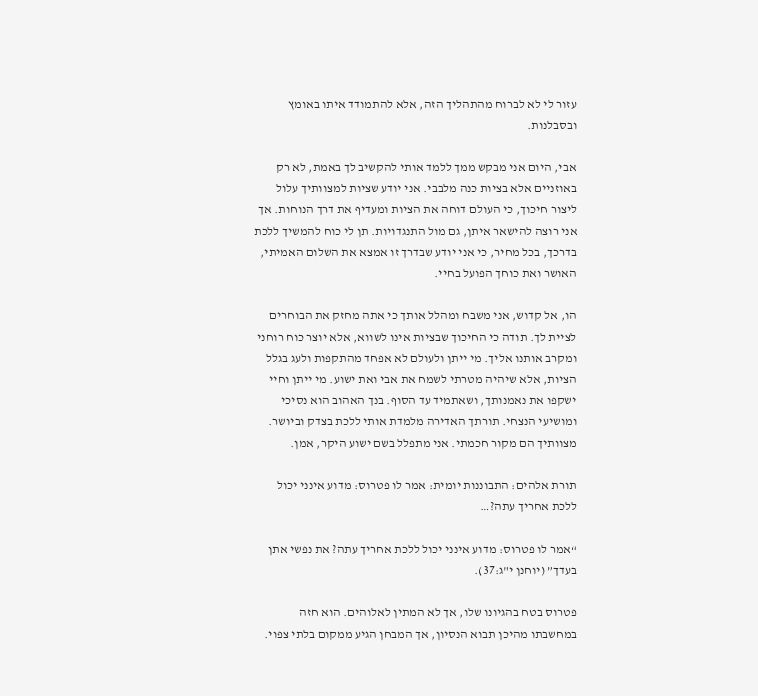עזור לי לא לברוח מהתהליך הזה, אלא להתמודד איתו באומץ ובסבלנות.

אבי, היום אני מבקש ממך ללמד אותי להקשיב לך באמת, לא רק באוזניים אלא בציות כנה מלבבי. אני יודע שציות למצוותיך עלול ליצור חיכוך, כי העולם דוחה את הציות ומעדיף את דרך הנוחות. אך אני רוצה להישאר איתן, גם מול התנגדויות. תן לי כוח להמשיך ללכת בדרכך, בכל מחיר, כי אני יודע שבדרך זו אמצא את השלום האמיתי, האושר ואת כוחך הפועל בחיי.

הו, אל קדוש, אני משבח ומהלל אותך כי אתה מחזק את הבוחרים לציית לך. תודה כי החיכוך שבציות אינו לשווא, אלא יוצר כוח רוחני ומקרב אותנו אליך. מי ייתן ולעולם לא אפחד מהתקפות ולעג בגלל הציות, אלא שיהיה מטרתי לשמח את אבי ואת ישוע. מי ייתן וחיי ישקפו את נאמנותך, ושאתמיד עד הסוף. בנך האהוב הוא נסיכי ומושיעי הנצחי. תורתך האדירה מלמדת אותי ללכת בצדק וביושר. מצוותיך הם מקור חכמתי. אני מתפלל בשם ישוע היקר, אמן.

תורת אלהים: התבוננות יומית: אמר לו פטרוס: מדוע אינני יכול ללכת אחריך עתה?…

“אמר לו פטרוס: מדוע אינני יכול ללכת אחריך עתה? את נפשי אתן בעדך” (יוחנן י"ג:37).

פטרוס בטח בהגיונו שלו, אך לא המתין לאלוהים. הוא חזה במחשבתו מהיכן תבוא הנסיון, אך המבחן הגיע ממקום בלתי צפוי.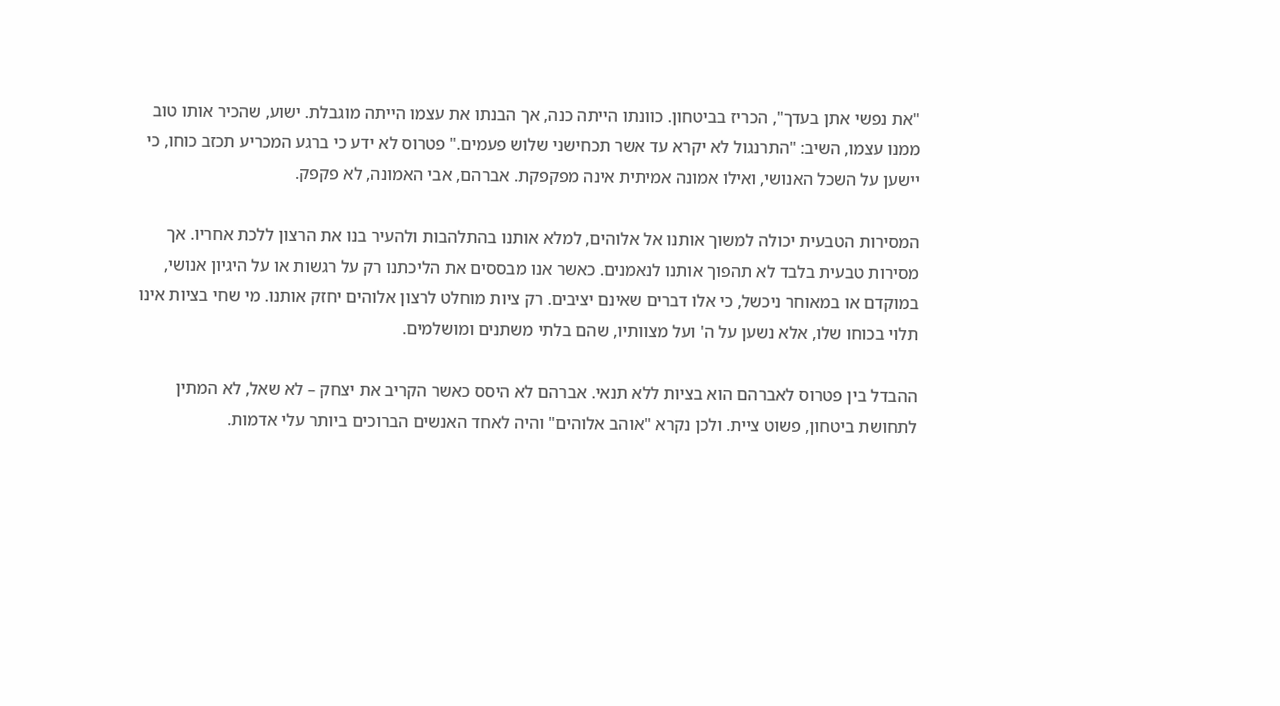"את נפשי אתן בעדך", הכריז בביטחון. כוונתו הייתה כנה, אך הבנתו את עצמו הייתה מוגבלת. ישוע, שהכיר אותו טוב ממנו עצמו, השיב: "התרנגול לא יקרא עד אשר תכחישני שלוש פעמים." פטרוס לא ידע כי ברגע המכריע תכזב כוחו, כי יישען על השכל האנושי, ואילו אמונה אמיתית אינה מפקפקת. אברהם, אבי האמונה, לא פקפק.

המסירות הטבעית יכולה למשוך אותנו אל אלוהים, למלא אותנו בהתלהבות ולהעיר בנו את הרצון ללכת אחריו. אך מסירות טבעית בלבד לא תהפוך אותנו לנאמנים. כאשר אנו מבססים את הליכתנו רק על רגשות או על היגיון אנושי, במוקדם או במאוחר ניכשל, כי אלו דברים שאינם יציבים. רק ציות מוחלט לרצון אלוהים יחזק אותנו. מי שחי בציות אינו תלוי בכוחו שלו, אלא נשען על ה' ועל מצוותיו, שהם בלתי משתנים ומושלמים.

ההבדל בין פטרוס לאברהם הוא בציות ללא תנאי. אברהם לא היסס כאשר הקריב את יצחק – לא שאל, לא המתין לתחושת ביטחון, פשוט ציית. ולכן נקרא "אוהב אלוהים" והיה לאחד האנשים הברוכים ביותר עלי אדמות.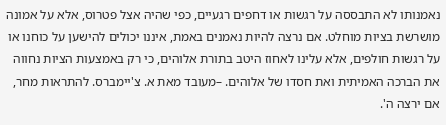נאמנותו לא התבססה על רגשות או דחפים רגעיים, כפי שהיה אצל פטרוס, אלא על אמונה מושרשת בציות מוחלט. אם נרצה להיות נאמנים באמת, איננו יכולים להישען על כוחנו או על רגשות חולפים, אלא עלינו לאחוז היטב בתורת אלוהים, כי רק באמצעות הציות נחווה את הברכה האמיתית ואת חסדו של אלוהים. –מעובד מאת א. צ'יימברס. להתראות מחר, אם ירצה ה'.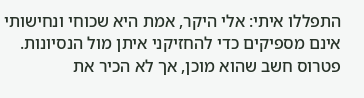התפללו איתי: אלי היקר, אמת היא שכוחי ונחישותי אינם מספיקים כדי להחזיקני איתן מול הנסיונות. פטרוס חשב שהוא מוכן, אך לא הכיר את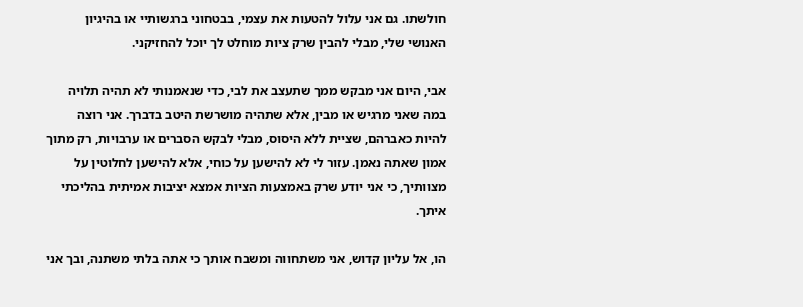חולשתו. גם אני עלול להטעות את עצמי, בבטחוני ברגשותיי או בהיגיון האנושי שלי, מבלי להבין שרק ציות מוחלט לך יוכל להחזיקני.

אבי, היום אני מבקש ממך שתעצב את לבי, כדי שנאמנותי לא תהיה תלויה במה שאני מרגיש או מבין, אלא שתהיה מושרשת היטב בדברך. אני רוצה להיות כאברהם, שציית ללא היסוס, מבלי לבקש הסברים או ערבויות, רק מתוך אמון שאתה נאמן. עזור לי לא להישען על כוחי, אלא להישען לחלוטין על מצוותיך, כי אני יודע שרק באמצעות הציות אמצא יציבות אמיתית בהליכתי איתך.

הו, אל עליון קדוש, אני משתחווה ומשבח אותך כי אתה בלתי משתנה, ובך אני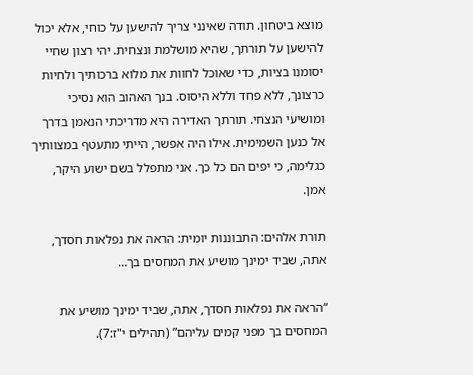מוצא ביטחון. תודה שאינני צריך להישען על כוחי, אלא יכול להישען על תורתך, שהיא מושלמת ונצחית. יהי רצון שחיי יסומנו בציות, כדי שאוכל לחוות את מלוא ברכותיך ולחיות כרצונך, ללא פחד וללא היסוס. בנך האהוב הוא נסיכי ומושיעי הנצחי. תורתך האדירה היא מדריכתי הנאמן בדרך אל כנען השמימית. אילו היה אפשר, הייתי מתעטף במצוותיך כגלימה, כי יפים הם כל כך. אני מתפלל בשם ישוע היקר, אמן.

תורת אלהים: התבוננות יומית: הראה את נפלאות חסדך, אתה, שביד ימינך מושיע את המחסים בך…

“הראה את נפלאות חסדך, אתה, שביד ימינך מושיע את המחסים בך מפני קמים עליהם” (תהילים י"ז:7).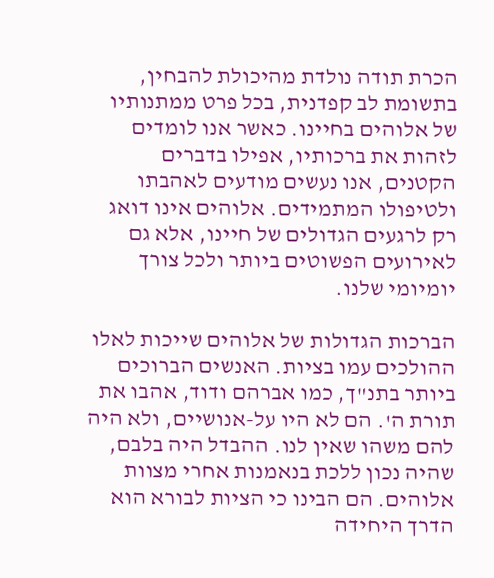הכרת תודה נולדת מהיכולת להבחין, בתשומת לב קפדנית, בכל פרט ממתנותיו של אלוהים בחיינו. כאשר אנו לומדים לזהות את ברכותיו, אפילו בדברים הקטנים, אנו נעשים מודעים לאהבתו ולטיפולו המתמידים. אלוהים אינו דואג רק לרגעים הגדולים של חיינו, אלא גם לאירועים הפשוטים ביותר ולכל צורך יומיומי שלנו.

הברכות הגדולות של אלוהים שייכות לאלו ההולכים עמו בציות. האנשים הברוכים ביותר בתנ"ך, כמו אברהם ודוד, אהבו את תורת ה'. הם לא היו על-אנושיים, ולא היה להם משהו שאין לנו. ההבדל היה בלבם, שהיה נכון ללכת בנאמנות אחרי מצוות אלוהים. הם הבינו כי הציות לבורא הוא הדרך היחידה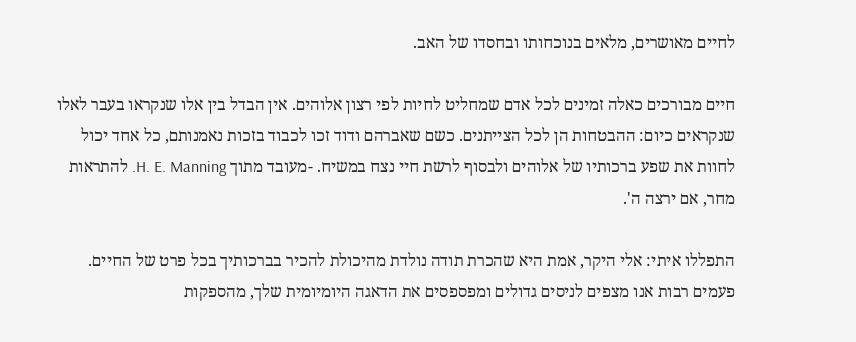לחיים מאושרים, מלאים בנוכחותו ובחסדו של האב.

חיים מבורכים כאלה זמינים לכל אדם שמחליט לחיות לפי רצון אלוהים. אין הבדל בין אלו שנקראו בעבר לאלו שנקראים כיום: ההבטחות הן לכל הצייתנים. כשם שאברהם ודוד זכו לכבוד בזכות נאמנותם, כל אחד יכול לחוות את שפע ברכותיו של אלוהים ולבסוף לרשת חיי נצח במשיח. -מעובד מתוך H. E. Manning. להתראות מחר, אם ירצה ה'.

התפללו איתי: אלי היקר, אמת היא שהכרת תודה נולדת מהיכולת להכיר בברכותיך בכל פרט של החיים. פעמים רבות אנו מצפים לניסים גדולים ומפספסים את הדאגה היומיומית שלך, מהספקות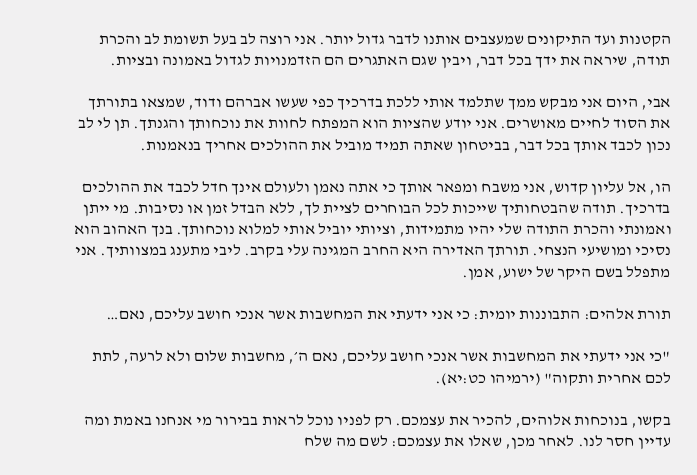הקטנות ועד התיקונים שמעצבים אותנו לדבר גדול יותר. אני רוצה לב בעל תשומת לב והכרת תודה, שיראה את ידך בכל דבר, ויבין שגם האתגרים הם הזדמנויות לגדול באמונה ובציות.

אבי, היום אני מבקש ממך שתלמד אותי ללכת בדרכיך כפי שעשו אברהם ודוד, שמצאו בתורתך את הסוד לחיים מאושרים. אני יודע שהציות הוא המפתח לחוות את נוכחותך והגנתך. תן לי לב נכון לכבד אותך בכל דבר, בביטחון שאתה תמיד מוביל את ההולכים אחריך בנאמנות.

הו, אל עליון קדוש, אני משבח ומפאר אותך כי אתה נאמן ולעולם אינך חדל לכבד את ההולכים בדרכיך. תודה שהבטחותיך שייכות לכל הבוחרים לציית לך, ללא הבדל זמן או נסיבות. מי ייתן ואמונתי והכרת התודה שלי יהיו מתמידות, וציותי יוביל אותי למלוא נוכחותך. בנך האהוב הוא נסיכי ומושיעי הנצחי. תורתך האדירה היא החרב המגינה עלי בקרב. ליבי מתענג במצוותיך. אני מתפלל בשם היקר של ישוע, אמן.

תורת אלהים: התבוננות יומית: כי אני ידעתי את המחשבות אשר אנכי חושב עליכם, נאם…

"כי אני ידעתי את המחשבות אשר אנכי חושב עליכם, נאם ה׳, מחשבות שלום ולא לרעה, לתת לכם אחרית ותקוה" (ירמיהו כט:יא).

בקשו, בנוכחות אלוהים, להכיר את עצמכם. רק לפניו נוכל לראות בבירור מי אנחנו באמת ומה עדיין חסר לנו. לאחר מכן, שאלו את עצמכם: לשם מה שלח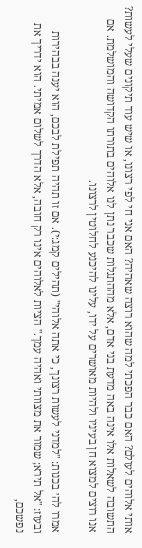אותי אלוהים לעולם? האם כבר הפכתי למה שהוא רוצה שאהיה? האם אני חי לפי רצונו, או שיש עוד תיקונים שעלי לעשות? התשובה לשאלות אלו אינה באה מדעת בני אדם, אלא מההתגלות שכבר נתן לנו אלוהים בתורתו הקדושה והמושלמת. אם אנו רוצים למצוא חן בעיניו ולהיות מאושרים על ידו, עלינו להיכנע לחלוטין לרצונו.

אמרו לה׳ בכנות: "למדני לעשות רצונך, כי אתה אלוהי" (תהילים קמג:י). אם זו תהיה תפילת לבכם, הוא יענה בבהירות ובעוז: "אל תירא; שמור את מצוותי ואהיה עמך." הציות לאלוהים אינו רק חובה, אלא הדרך לשלום אמיתי. הוא ידריך את נפשכם,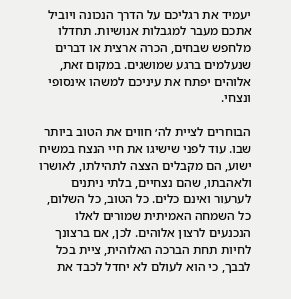יעמיד את רגליכם על הדרך הנכונה ויוביל אתכם מעבר למגבלות אנושיות. תחדלו מלחפש שבחים, הכרה ארצית או דברים שנעלמים ברגע שמושגים. במקום זאת, אלוהים יפתח את עיניכם למשהו אינסופי ונצחי.

הבוחרים לציית לה׳ חווים את הטוב ביותר שבו. עוד לפני שישיגו את חיי הנצח במשיח ישוע, הם מקבלים הצצה לתהילתו, לאושרו ולאהבתו, שהם נצחיים, בלתי ניתנים לערעור ואינם כלים. כל הטוב, כל השלום, כל השמחה האמיתית שמורים לאלו הנכנעים לרצון אלוהים. לכן, אם ברצונך לחיות תחת הברכה האלוהית, ציית בכל לבבך, כי הוא לעולם לא יחדל לכבד את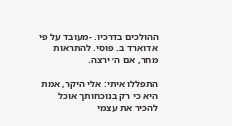ההולכים בדרכיו. -מעובד על פי אדוארד ב. פוסי. להתראות מחר, אם ה׳ ירצה.

התפללו איתי: אלי היקר, אמת היא כי רק בנוכחותך אוכל להכיר את עצמי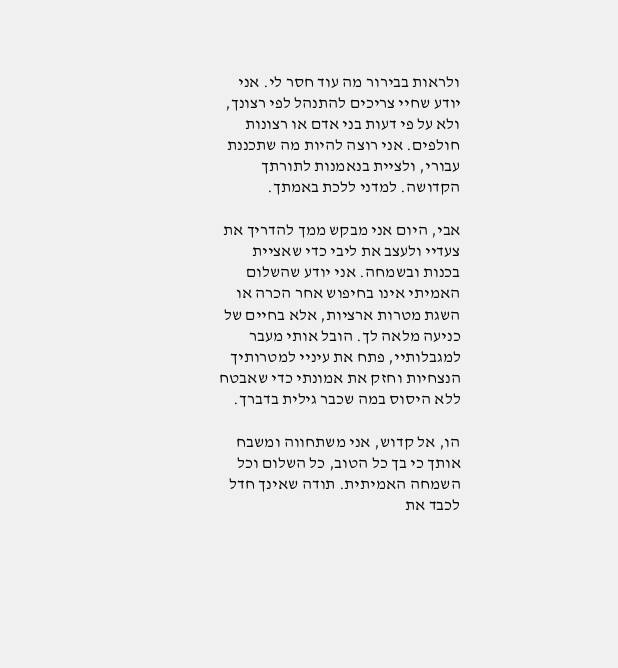ולראות בבירור מה עוד חסר לי. אני יודע שחיי צריכים להתנהל לפי רצונך, ולא על פי דעות בני אדם או רצונות חולפים. אני רוצה להיות מה שתכננת עבורי, ולציית בנאמנות לתורתך הקדושה. למדני ללכת באמתך.

אבי, היום אני מבקש ממך להדריך את צעדיי ולעצב את ליבי כדי שאציית בכנות ובשמחה. אני יודע שהשלום האמיתי אינו בחיפוש אחר הכרה או השגת מטרות ארציות, אלא בחיים של כניעה מלאה לך. הובל אותי מעבר למגבלותיי, פתח את עיניי למטרותיך הנצחיות וחזק את אמונתי כדי שאבטח ללא היסוס במה שכבר גילית בדברך.

הו, אל קדוש, אני משתחווה ומשבח אותך כי בך כל הטוב, כל השלום וכל השמחה האמיתית. תודה שאינך חדל לכבד את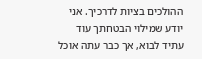ההולכים בציות לדרכיך. אני יודע שמילוי הבטחתך עוד עתיד לבוא, אך כבר עתה אוכל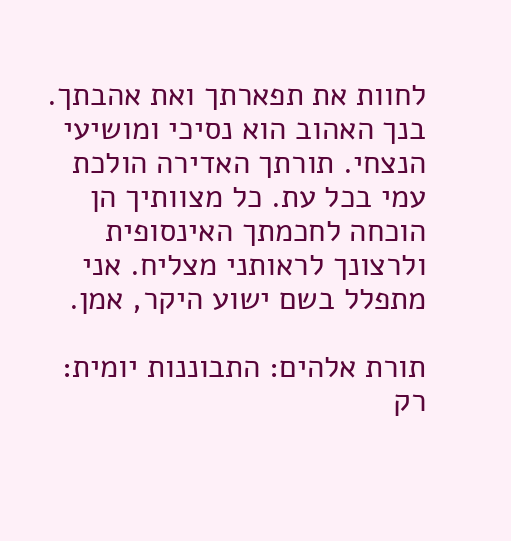לחוות את תפארתך ואת אהבתך. בנך האהוב הוא נסיכי ומושיעי הנצחי. תורתך האדירה הולכת עמי בכל עת. כל מצוותיך הן הוכחה לחכמתך האינסופית ולרצונך לראותני מצליח. אני מתפלל בשם ישוע היקר, אמן.

תורת אלהים: התבוננות יומית: רק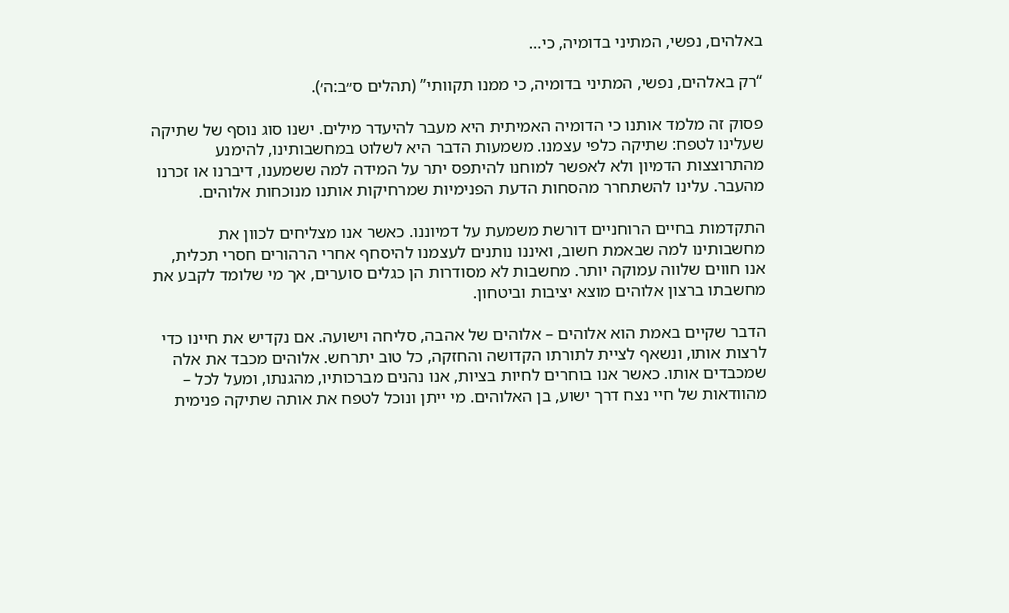באלהים, נפשי, המתיני בדומיה, כי…

“רק באלהים, נפשי, המתיני בדומיה, כי ממנו תקוותי” (תהלים ס״ב:ה׳).

פסוק זה מלמד אותנו כי הדומיה האמיתית היא מעבר להיעדר מילים. ישנו סוג נוסף של שתיקה שעלינו לטפח: שתיקה כלפי עצמנו. משמעות הדבר היא לשלוט במחשבותינו, להימנע מהתרוצצות הדמיון ולא לאפשר למוחנו להיתפס יתר על המידה למה ששמענו, דיברנו או זכרנו מהעבר. עלינו להשתחרר מהסחות הדעת הפנימיות שמרחיקות אותנו מנוכחות אלוהים.

התקדמות בחיים הרוחניים דורשת משמעת על דמיוננו. כאשר אנו מצליחים לכוון את מחשבותינו למה שבאמת חשוב, ואיננו נותנים לעצמנו להיסחף אחרי הרהורים חסרי תכלית, אנו חווים שלווה עמוקה יותר. מחשבות לא מסודרות הן כגלים סוערים, אך מי שלומד לקבע את מחשבתו ברצון אלוהים מוצא יציבות וביטחון.

הדבר שקיים באמת הוא אלוהים – אלוהים של אהבה, סליחה וישועה. אם נקדיש את חיינו כדי לרצות אותו, ונשאף לציית לתורתו הקדושה והחזקה, כל טוב יתרחש. אלוהים מכבד את אלה שמכבדים אותו. כאשר אנו בוחרים לחיות בציות, אנו נהנים מברכותיו, מהגנתו, ומעל לכל – מהוודאות של חיי נצח דרך ישוע, בן האלוהים. מי ייתן ונוכל לטפח את אותה שתיקה פנימית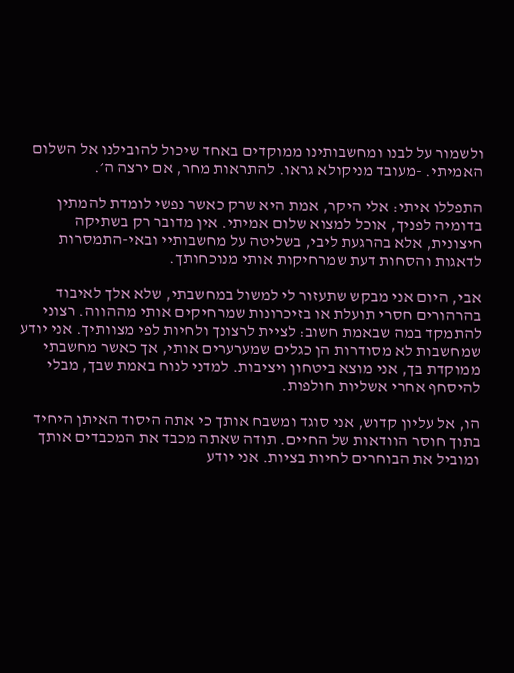ולשמור על לבנו ומחשבותינו ממוקדים באחד שיכול להובילנו אל השלום האמיתי. -מעובד מניקולא גראו. להתראות מחר, אם ירצה ה׳.

התפללו איתי: אלי היקר, אמת היא שרק כאשר נפשי לומדת להמתין בדומיה לפניך, אוכל למצוא שלום אמיתי. אין מדובר רק בשתיקה חיצונית, אלא בהרגעת ליבי, בשליטה על מחשבותיי ובאי-התמסרות לדאגות והסחות דעת שמרחיקות אותי מנוכחותך.

אבי, היום אני מבקש שתעזור לי למשול במחשבתי, שלא אלך לאיבוד בהרהורים חסרי תועלת או בזיכרונות שמרחיקים אותי מההווה. רצוני להתמקד במה שבאמת חשוב: לציית לרצונך ולחיות לפי מצוותיך. אני יודע שמחשבות לא מסודרות הן כגלים שמערערים אותי, אך כאשר מחשבתי ממוקדת בך, אני מוצא ביטחון ויציבות. למדני לנוח באמת שבך, מבלי להיסחף אחרי אשליות חולפות.

הו, אל עליון קדוש, אני סוגד ומשבח אותך כי אתה היסוד האיתן היחיד בתוך חוסר הוודאות של החיים. תודה שאתה מכבד את המכבדים אותך ומוביל את הבוחרים לחיות בציות. אני יודע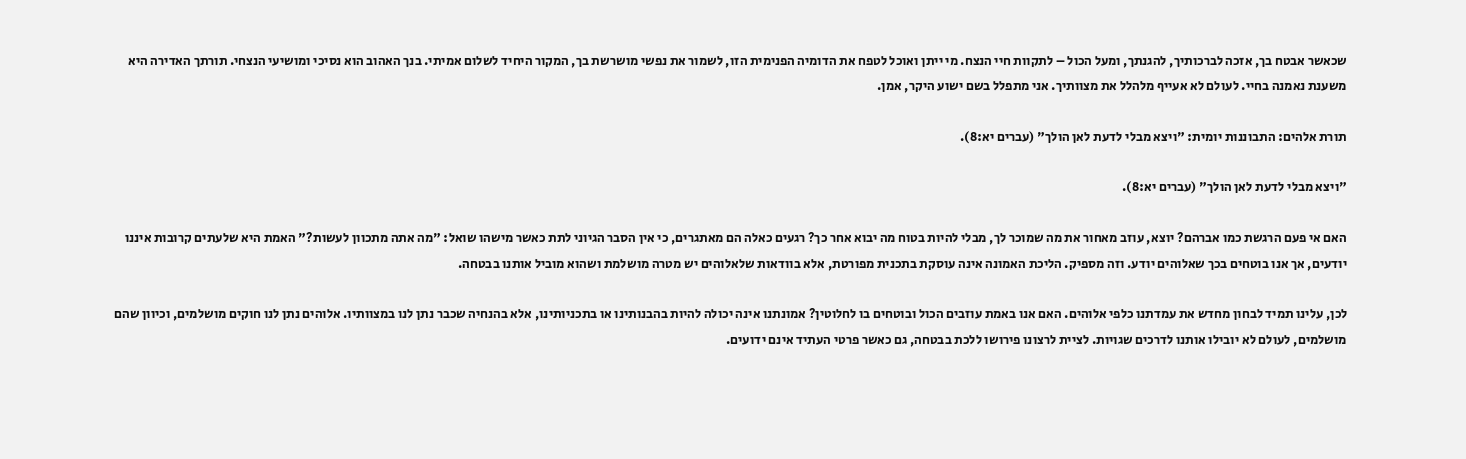שכאשר אבטח בך, אזכה לברכותיך, להגנתך, ומעל הכול – לתקוות חיי הנצח. מי ייתן ואוכל לטפח את הדומיה הפנימית הזו, לשמור את נפשי מושרשת בך, המקור היחיד לשלום אמיתי. בנך האהוב הוא נסיכי ומושיעי הנצחי. תורתך האדירה היא משענת נאמנה בחיי. לעולם לא אעייף מלהלל את מצוותיך. אני מתפלל בשם ישוע היקר, אמן.

תורת אלהים: התבוננות יומית: "ויצא מבלי לדעת לאן הולך" (עברים יא:8).

"ויצא מבלי לדעת לאן הולך" (עברים יא:8).

האם אי פעם הרגשת כמו אברהם? יוצא, עוזב מאחור את מה שמוכר לך, מבלי להיות בטוח מה יבוא אחר כך? רגעים כאלה הם מאתגרים, כי אין הסבר הגיוני לתת כאשר מישהו שואל: "מה אתה מתכוון לעשות?" האמת היא שלעתים קרובות איננו יודעים, אך אנו בוטחים בכך שאלוהים יודע. וזה מספיק. הליכת האמונה אינה עוסקת בתכנית מפורטת, אלא בוודאות שלאלוהים יש מטרה מושלמת ושהוא מוביל אותנו בבטחה.

לכן, עלינו תמיד לבחון מחדש את עמדתנו כלפי אלוהים. האם אנו באמת עוזבים הכול ובוטחים בו לחלוטין? אמונתנו אינה יכולה להיות בהבנותינו או בתכניותינו, אלא בהנחיה שכבר נתן לנו במצוותיו. אלוהים נתן לנו חוקים מושלמים, וכיוון שהם מושלמים, לעולם לא יובילו אותנו לדרכים שגויות. לציית לרצונו פירושו ללכת בבטחה, גם כאשר פרטי העתיד אינם ידועים.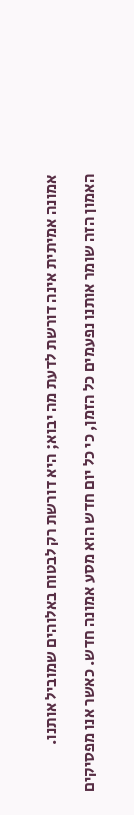אמונה אמיתית אינה דורשת לדעת מה יבוא; היא דורשת רק לבטוח באלוהים שמוביל אותנו.

האמון הזה שומר אותנו נפעמים כל הזמן, כי כל יום חדש הוא מסע אמונה חדש. כאשר אנו מפסיקים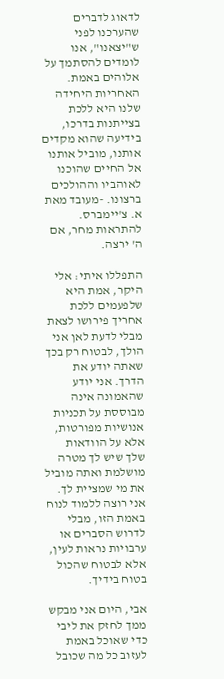לדאוג לדברים שהערכנו לפני ש"יצאנו", אנו לומדים להסתמך על אלוהים באמת. האחריות היחידה שלנו היא ללכת בצייתנות בדרכו, בידיעה שהוא מקדים אותנו, מוביל אותנו אל החיים שהוכנו לאוהביו וההולכים ברצונו. -מעובד מאת א. צ'יימברס. להתראות מחר, אם ה' ירצה.

התפללו איתי: אלי היקר, אמת היא שלפעמים ללכת אחריך פירושו לצאת מבלי לדעת לאן אני הולך, לבטוח רק בכך שאתה יודע את הדרך. אני יודע שהאמונה אינה מבוססת על תכניות אנושיות מפורטות, אלא על הוודאות שלך שיש לך מטרה מושלמת ואתה מוביל את מי שמציית לך. אני רוצה ללמוד לנוח באמת הזו, מבלי לדרוש הסברים או ערבויות נראות לעין, אלא לבטוח שהכול בטוח בידיך.

אבי, היום אני מבקש ממך לחזק את ליבי כדי שאוכל באמת לעזוב כל מה שכובל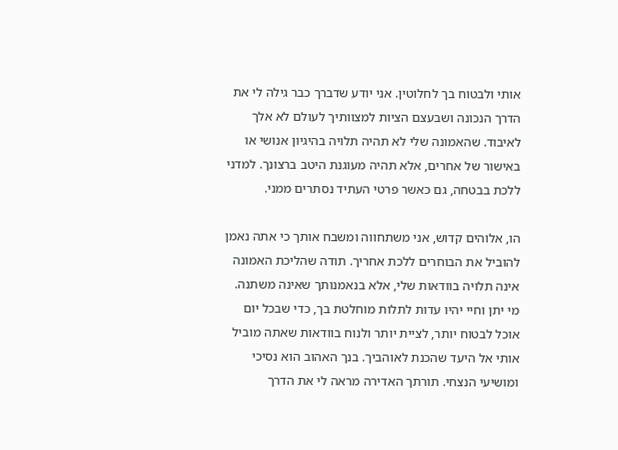אותי ולבטוח בך לחלוטין. אני יודע שדברך כבר גילה לי את הדרך הנכונה ושבעצם הציות למצוותיך לעולם לא אלך לאיבוד. שהאמונה שלי לא תהיה תלויה בהיגיון אנושי או באישור של אחרים, אלא תהיה מעוגנת היטב ברצונך. למדני ללכת בבטחה, גם כאשר פרטי העתיד נסתרים ממני.

הו, אלוהים קדוש, אני משתחווה ומשבח אותך כי אתה נאמן להוביל את הבוחרים ללכת אחריך. תודה שהליכת האמונה אינה תלויה בוודאות שלי, אלא בנאמנותך שאינה משתנה. מי יתן וחיי יהיו עדות לתלות מוחלטת בך, כדי שבכל יום אוכל לבטוח יותר, לציית יותר ולנוח בוודאות שאתה מוביל אותי אל היעד שהכנת לאוהביך. בנך האהוב הוא נסיכי ומושיעי הנצחי. תורתך האדירה מראה לי את הדרך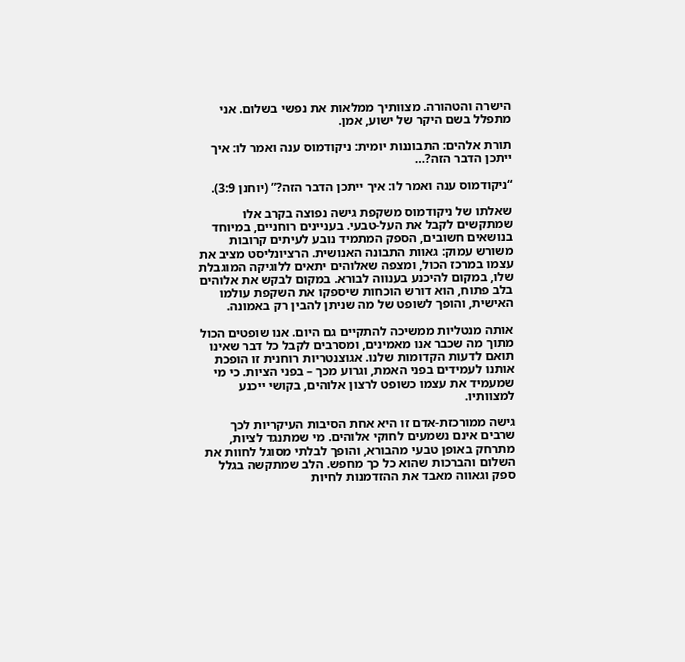הישרה והטהורה. מצוותיך ממלאות את נפשי בשלום. אני מתפלל בשם היקר של ישוע, אמן.

תורת אלהים: התבוננות יומית: ניקודמוס ענה ואמר לו: איך ייתכן הדבר הזה?…

“ניקודמוס ענה ואמר לו: איך ייתכן הדבר הזה?” (יוחנן 3:9).

שאלתו של ניקודמוס משקפת גישה נפוצה בקרב אלו שמתקשים לקבל את העל-טבעי. בעניינים רוחניים, במיוחד בנושאים חשובים, הספק המתמיד נובע לעיתים קרובות משורש עמוק: גאוות התבונה האנושית. הרציונליסט מציב את עצמו במרכז הכול, ומצפה שאלוהים יתאים ללוגיקה המוגבלת שלו, במקום להיכנע בענווה לבורא. במקום לבקש את אלוהים בלב פתוח, הוא דורש הוכחות שיספקו את השקפת עולמו האישית, והופך לשופט של מה שניתן להבין רק באמונה.

אותה מנטליות ממשיכה להתקיים גם היום. אנו שופטים הכול מתוך מה שכבר אנו מאמינים, ומסרבים לקבל כל דבר שאינו תואם לדעות הקדומות שלנו. אגוצנטריות רוחנית זו הופכת אותנו לעמידים בפני האמת, וגרוע מכך – בפני הציות. כי מי שמעמיד את עצמו כשופט לרצון אלוהים, בקושי ייכנע למצוותיו.

גישה ממורכזת-אדם זו היא אחת הסיבות העיקריות לכך שרבים אינם נשמעים לחוקי אלוהים. מי שמתנגד לציות, מתרחק באופן טבעי מהבורא, והופך לבלתי מסוגל לחוות את השלום והברכות שהוא כל כך מחפש. הלב שמתקשה בגלל ספק וגאווה מאבד את ההזדמנות לחיות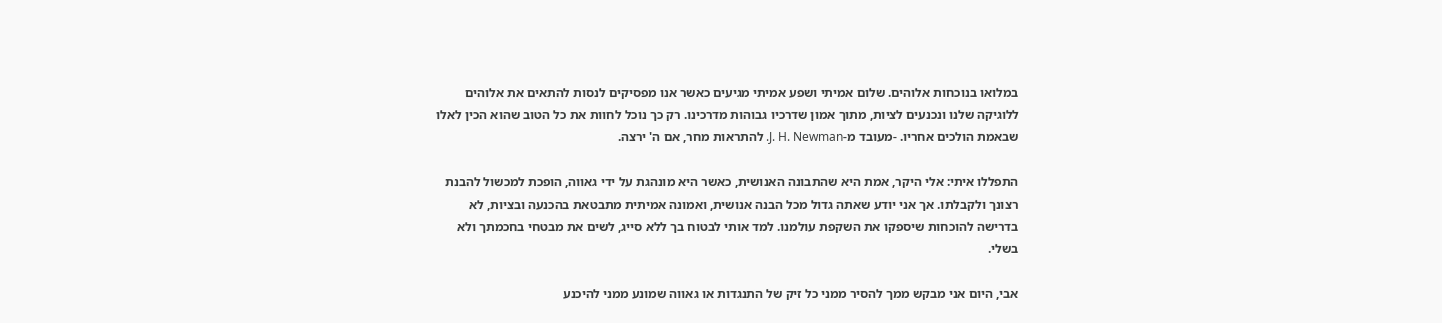במלואו בנוכחות אלוהים. שלום אמיתי ושפע אמיתי מגיעים כאשר אנו מפסיקים לנסות להתאים את אלוהים ללוגיקה שלנו ונכנעים לציות, מתוך אמון שדרכיו גבוהות מדרכינו. רק כך נוכל לחוות את כל הטוב שהוא הכין לאלו שבאמת הולכים אחריו. -מעובד מ-J. H. Newman. להתראות מחר, אם ה' ירצה.

התפללו איתי: אלי היקר, אמת היא שהתבונה האנושית, כאשר היא מונהגת על ידי גאווה, הופכת למכשול להבנת רצונך ולקבלתו. אך אני יודע שאתה גדול מכל הבנה אנושית, ואמונה אמיתית מתבטאת בהכנעה ובציות, לא בדרישה להוכחות שיספקו את השקפת עולמנו. למד אותי לבטוח בך ללא סייג, לשים את מבטחי בחכמתך ולא בשלי.

אבי, היום אני מבקש ממך להסיר ממני כל זיק של התנגדות או גאווה שמונע ממני להיכנע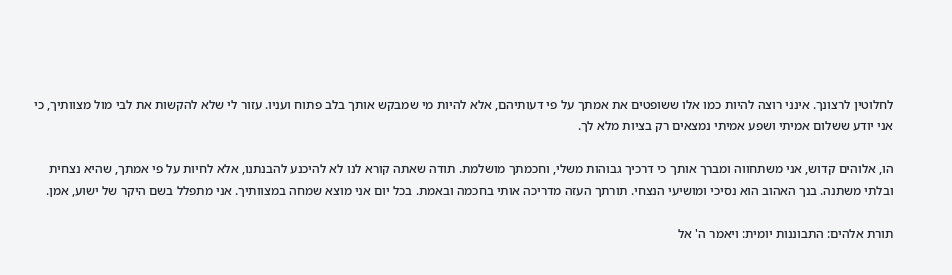לחלוטין לרצונך. אינני רוצה להיות כמו אלו ששופטים את אמתך על פי דעותיהם, אלא להיות מי שמבקש אותך בלב פתוח ועניו. עזור לי שלא להקשות את לבי מול מצוותיך, כי אני יודע ששלום אמיתי ושפע אמיתי נמצאים רק בציות מלא לך.

הו, אלוהים קדוש, אני משתחווה ומברך אותך כי דרכיך גבוהות משלי, וחכמתך מושלמת. תודה שאתה קורא לנו לא להיכנע להבנתנו, אלא לחיות על פי אמתך, שהיא נצחית ובלתי משתנה. בנך האהוב הוא נסיכי ומושיעי הנצחי. תורתך העזה מדריכה אותי בחכמה ובאמת. בכל יום אני מוצא שמחה במצוותיך. אני מתפלל בשם היקר של ישוע, אמן.

תורת אלהים: התבוננות יומית: ויאמר ה' אל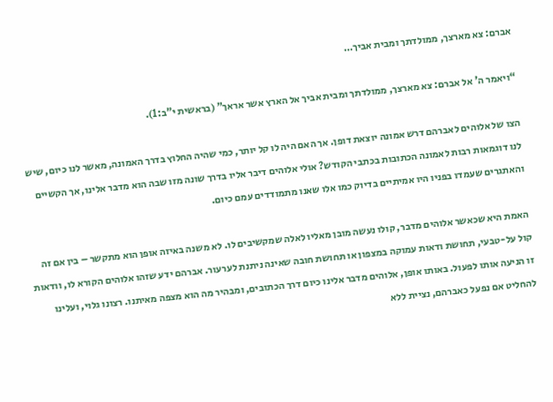אברם: צא מארצך, ממולדתך ומבית אביך…

“ויאמר ה' אל אברם: צא מארצך, ממולדתך ומבית אביך אל הארץ אשר אראך” (בראשית י"ב:1).

הצו של אלוהים לאברהם דרש אמונה יוצאת דופן. אך האם היה לו קל יותר, כמי שהיה החלוץ בדרך האמונה, מאשר לנו כיום, שיש לנו דוגמאות רבות לאמונה הכתובות בכתבי הקודש? אולי אלוהים דיבר אליו בדרך שונה מזו שבה הוא מדבר אלינו, אך הקשיים והאתגרים שעמדו בפניו היו אמיתיים בדיוק כמו אלו שאנו מתמודדים עמם כיום.

האמת היא שכאשר אלוהים מדבר, קולו נעשה מובן מאליו לאלה שמקשיבים לו. לא משנה באיזה אופן הוא מתקשר – בין אם זה קול על-טבעי, תחושת ודאות עמוקה במצפון או תחושת חובה שאינה ניתנת לערעור. אברהם ידע שזהו אלוהים הקורא לו, וודאות זו הניעה אותו לפעול. באותו אופן, אלוהים מדבר אלינו כיום דרך הכתובים, ומבהיר מה הוא מצפה מאיתנו. רצונו גלוי, ועלינו להחליט אם נפעל כאברהם, נציית ללא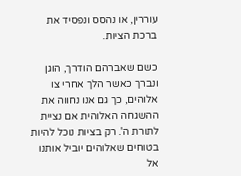עוררין, או נהסס ונפסיד את ברכת הציות.

כשם שאברהם הודרך, הוגן ונברך כאשר הלך אחרי צו אלוהים, כך גם אנו נחווה את ההשגחה האלוהית אם נציית לתורת ה'. רק בציות נוכל להיות בטוחים שאלוהים יוביל אותנו אל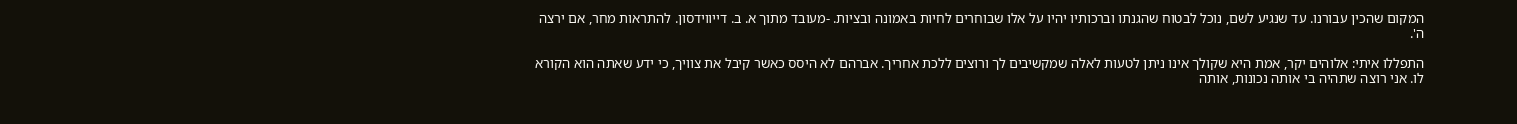המקום שהכין עבורנו. עד שנגיע לשם, נוכל לבטוח שהגנתו וברכותיו יהיו על אלו שבוחרים לחיות באמונה ובציות. -מעובד מתוך א. ב. דייווידסון. להתראות מחר, אם ירצה ה'.

התפללו איתי: אלוהים יקר, אמת היא שקולך אינו ניתן לטעות לאלה שמקשיבים לך ורוצים ללכת אחריך. אברהם לא היסס כאשר קיבל את צוויך, כי ידע שאתה הוא הקורא לו. אני רוצה שתהיה בי אותה נכונות, אותה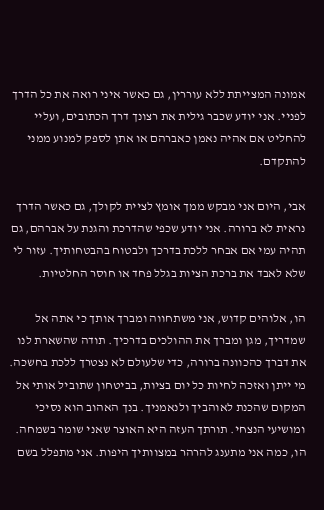אמונה המצייתת ללא עוררין, גם כאשר איני רואה את כל הדרך לפניי. אני יודע שכבר גילית את רצונך דרך הכתובים, ועליי להחליט אם אהיה נאמן כאברהם או אתן לספק למנוע ממני להתקדם.

אבי, היום אני מבקש ממך אומץ לציית לקולך, גם כאשר הדרך נראית לא ברורה. אני יודע שכפי שהדרכת והגנת על אברהם, גם תהיה עמי אם אבחר ללכת בדרכך ולבטוח בהבטחותיך. עזור לי שלא לאבד את ברכת הציות בגלל פחד או חוסר החלטיות.

הו, אלוהים קדוש, אני משתחווה ומברך אותך כי אתה אל שמדריך, מגן ומברך את ההולכים בדרכיך. תודה שהשארת לנו את דברך כהכוונה ברורה, כדי שלעולם לא נצטרך ללכת בחשכה. מי ייתן ואזכה לחיות כל יום בציות, בביטחון שתוביל אותי אל המקום שהכנת לאוהביך ולנאמניך. בנך האהוב הוא נסיכי ומושיעי הנצחי. תורתך העזה היא האוצר שאני שומר בשמחה. הו, כמה אני מתענג להרהר במצוותיך היפות. אני מתפלל בשם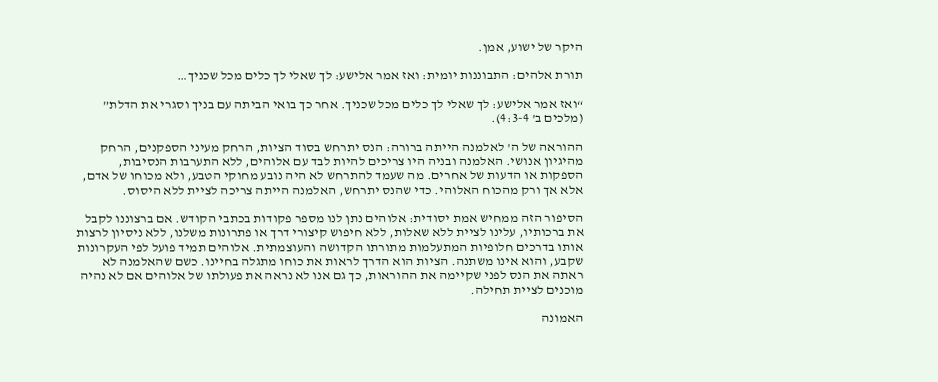היקר של ישוע, אמן.

תורת אלהים: התבוננות יומית: ואז אמר אלישע: לך שאלי לך כלים מכל שכניך…

“ואז אמר אלישע: לך שאלי לך כלים מכל שכניך. אחר כך בואי הביתה עם בניך וסגרי את הדלת” (מלכים ב' 4:3-4).

ההוראה של ה' לאלמנה הייתה ברורה: הנס יתרחש בסוד הציות, הרחק מעיני הספקנים, הרחק מהיגיון אנושי. האלמנה ובניה היו צריכים להיות לבד עם אלוהים, ללא התערבות הנסיבות, הספקות או הדעות של אחרים. מה שעמד להתרחש לא היה נובע מחוקי הטבע, ולא מכוחו של אדם, אלא אך ורק מהכוח האלוהי. כדי שהנס יתרחש, האלמנה הייתה צריכה לציית ללא היסוס.

הסיפור הזה ממחיש אמת יסודית: אלוהים נתן לנו מספר פקודות בכתבי הקודש. אם ברצוננו לקבל את ברכותיו, עלינו לציית ללא שאלות, ללא חיפוש קיצורי דרך או פתרונות משלנו, ללא ניסיון לרצות אותו בדרכים חלופיות המתעלמות מתורתו הקדושה והעוצמתית. אלוהים תמיד פועל לפי העקרונות שקבע, והוא אינו משתנה. הציות הוא הדרך לראות את כוחו מתגלה בחיינו. כשם שהאלמנה לא ראתה את הנס לפני שקיימה את ההוראות, כך גם אנו לא נראה את פעולתו של אלוהים אם לא נהיה מוכנים לציית תחילה.

האמונה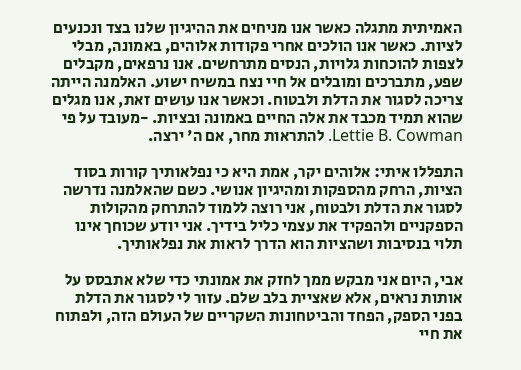האמיתית מתגלה כאשר אנו מניחים את ההיגיון שלנו בצד ונכנעים לציות. כאשר אנו הולכים אחרי פקודות אלוהים, באמונה, מבלי לצפות להוכחות גלויות, הנסים מתרחשים. אנו נרפאים, מקבלים שפע, מתברכים ומובלים אל חיי נצח במשיח ישוע. האלמנה הייתה צריכה לסגור את הדלת ולבטוח. וכאשר אנו עושים זאת, אנו מגלים שהוא תמיד מכבד את אלה החיים באמונה ובציות. -מעובד על פי Lettie B. Cowman. להתראות מחר, אם ה' ירצה.

התפללו איתי: אלוהים יקר, אמת היא כי נפלאותיך קורות בסוד הציות, הרחק מהספקות ומהיגיון אנושי. כשם שהאלמנה נדרשה לסגור את הדלת ולבטוח, אני רוצה ללמוד להתרחק מהקולות הספקניים ולהפקיד את עצמי כליל בידיך. אני יודע שכוחך אינו תלוי בנסיבות ושהציות הוא הדרך לראות את נפלאותיך.

אבי, היום אני מבקש ממך לחזק את אמונתי כדי שלא אתבסס על אותות נראים, אלא שאציית בלב שלם. עזור לי לסגור את הדלת בפני הספק, הפחד והביטחונות השקריים של העולם הזה, ולפתוח את חיי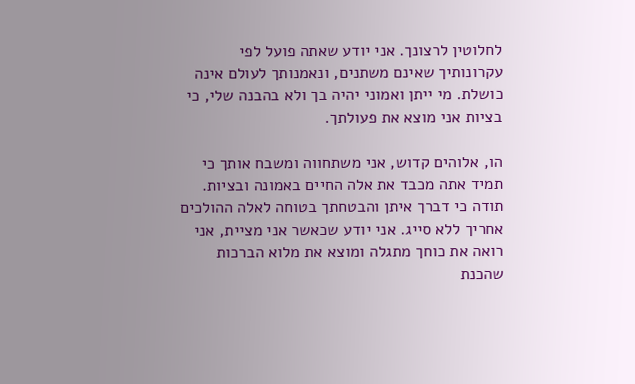לחלוטין לרצונך. אני יודע שאתה פועל לפי עקרונותיך שאינם משתנים, ונאמנותך לעולם אינה כושלת. מי ייתן ואמוני יהיה בך ולא בהבנה שלי, כי בציות אני מוצא את פעולתך.

הו, אלוהים קדוש, אני משתחווה ומשבח אותך כי תמיד אתה מכבד את אלה החיים באמונה ובציות. תודה כי דברך איתן והבטחתך בטוחה לאלה ההולכים אחריך ללא סייג. אני יודע שכאשר אני מציית, אני רואה את כוחך מתגלה ומוצא את מלוא הברכות שהכנת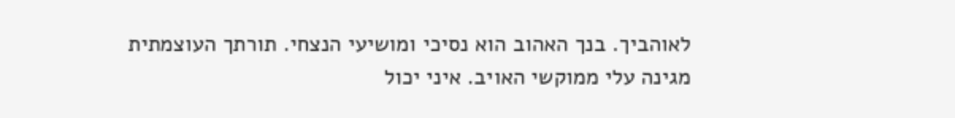לאוהביך. בנך האהוב הוא נסיכי ומושיעי הנצחי. תורתך העוצמתית מגינה עלי ממוקשי האויב. איני יכול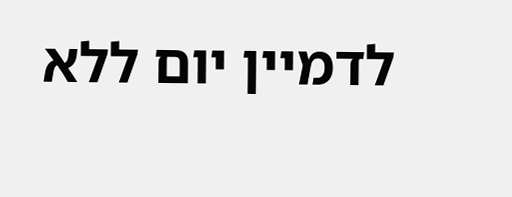לדמיין יום ללא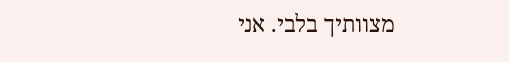מצוותיך בלבי. אני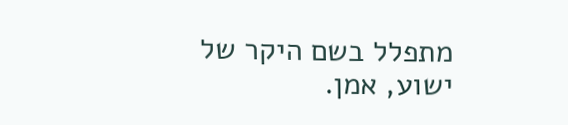מתפלל בשם היקר של ישוע, אמן.